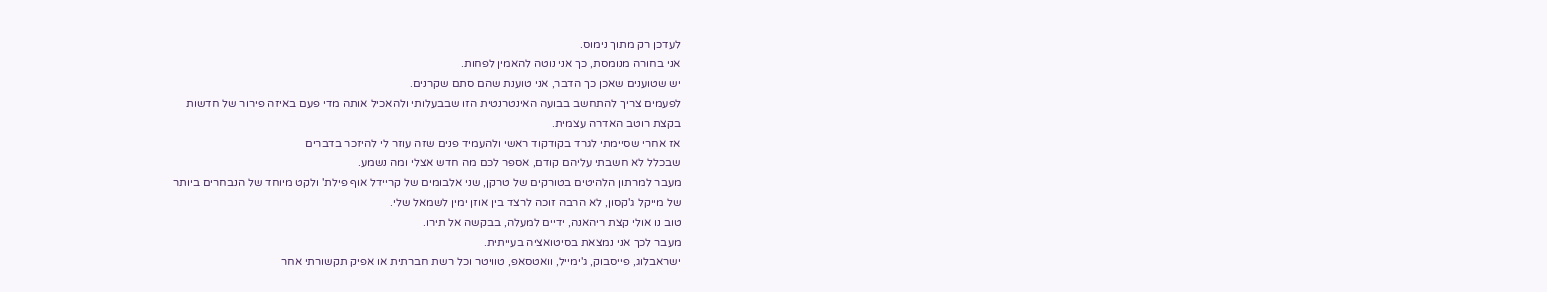לעדכן רק מתוך נימוס.
אני בחורה מנומסת, כך אני נוטה להאמין לפחות.
יש שטוענים שאכן כך הדבר, אני טוענת שהם סתם שקרנים.
לפעמים צריך להתחשב בבועה האינטרנטית הזו שבבעלותי ולהאכיל אותה מדי פעם באיזה פירור של חדשות
בקצת רוטב האדרה עצמית.
אז אחרי שסיימתי לגרד בקודקוד ראשי ולהעמיד פנים שזה עוזר לי להיזכר בדברים
שבכלל לא חשבתי עליהם קודם, אספר לכם מה חדש אצלי ומה נשמע.
מעבר למרתון הלהיטים בטורקים של טרקן, שני אלבומים של קריידל אוף פילת' ולקט מיוחד של הנבחרים ביותר
של מייקל ג'קסון, לא הרבה זוכה לרצד בין אוזן ימין לשמאל שלי.
טוב נו אולי קצת ריהאנה, ידיים למעלה, בבקשה אל תירו.
מעבר לכך אני נמצאת בסיטואציה בעייתית.
ישראבלוג, פייסבוק, ג'ימייל, וואטסאפ, טוויטר וכל רשת חברתית או אפיק תקשורתי אחר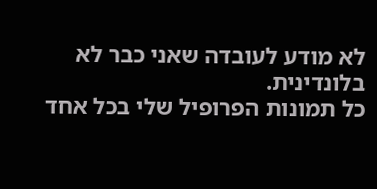לא מודע לעובדה שאני כבר לא בלונדינית.
כל תמונות הפרופיל שלי בכל אחד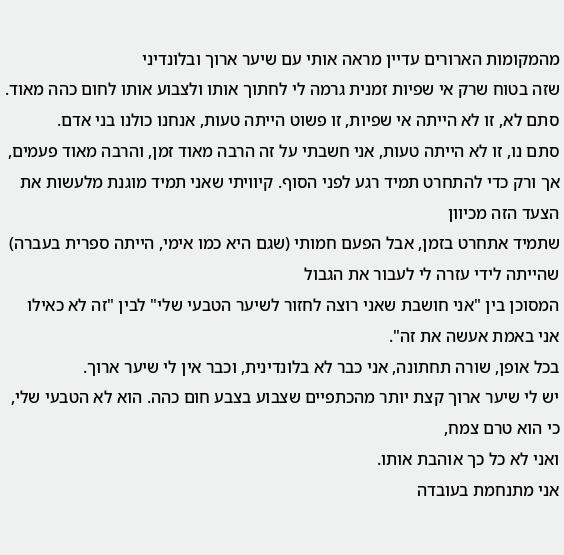מהמקומות הארורים עדיין מראה אותי עם שיער ארוך ובלונדיני
שזה בטוח שרק אי שפיות זמנית גרמה לי לחתוך אותו ולצבוע אותו לחום כהה מאוד.
סתם לא, זו לא הייתה אי שפיות, זו פשוט הייתה טעות, אנחנו כולנו בני אדם.
סתם נו, זו לא הייתה טעות, אני חשבתי על זה הרבה מאוד זמן, והרבה מאוד פעמים,
אך ורק כדי להתחרט תמיד רגע לפני הסוף. קיוויתי שאני תמיד מוגנת מלעשות את הצעד הזה מכיוון
שתמיד אתחרט בזמן, אבל הפעם חמותי (שגם היא כמו אימי, הייתה ספרית בעברה) שהייתה לידי עזרה לי לעבור את הגבול
המסוכן בין "אני חושבת שאני רוצה לחזור לשיער הטבעי שלי" לבין "זה לא כאילו אני באמת אעשה את זה".
בכל אופן, שורה תחתונה, אני כבר לא בלונדינית, וכבר אין לי שיער ארוך.
יש לי שיער ארוך קצת יותר מהכתפיים שצבוע בצבע חום כהה. הוא לא הטבעי שלי, כי הוא טרם צמח,
ואני לא כל כך אוהבת אותו.
אני מתנחמת בעובדה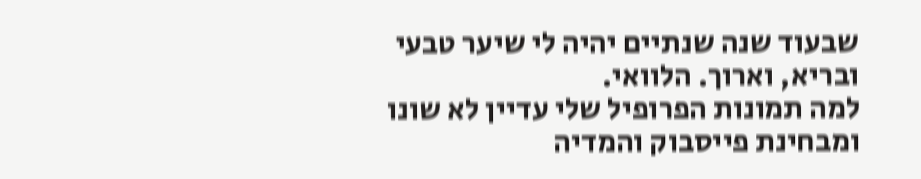שבעוד שנה שנתיים יהיה לי שיער טבעי ובריא, וארוך. הלוואי.
למה תמונות הפרופיל שלי עדיין לא שונו ומבחינת פייסבוק והמדיה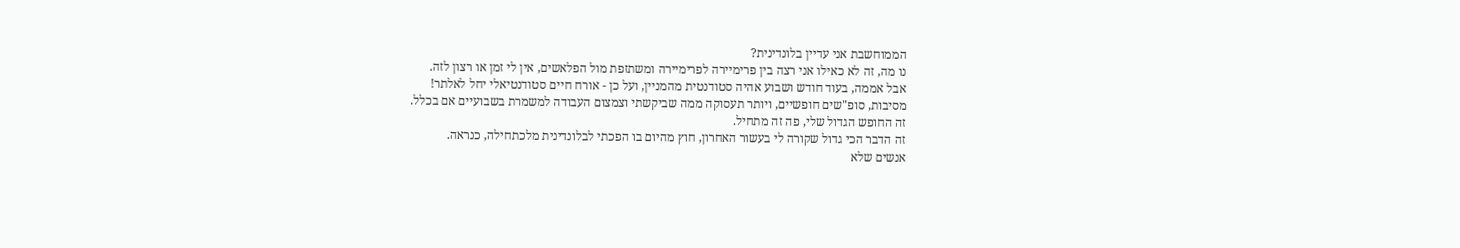הממוחשבת אני עדיין בלונדינית?
נו מה, זה לא כאילו אני רצה בין פרימיירה לפרימיירה ומשתזפת מול הפלאשים, אין לי זמן או רצון לזה.
אבל אממה, בעוד חודש ושבוע אהיה סטודנטית מהמניין, ועל כן - אורח חיים סטודנטיאלי יחל לאלתר!
מסיבות, סופ"שים חופשיים, ויותר תעסוקה ממה שביקשתי וצמצום העבודה למשמרת בשבועיים אם בכלל.
זה החופש הגדול שלי, פה זה מתחיל.
זה הדבר הכי גדול שקורה לי בעשור האחרון, חוץ מהיום בו הפכתי לבלונדינית מלכתחילה, כנראה.
אנשים שלא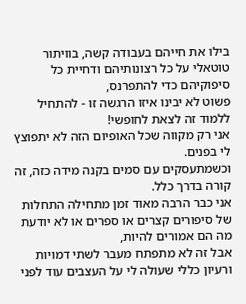בילו את חייהם בעבודה קשה, בוויתור טוטאלי על כל רצונותיהם ודחיית כל סיפוקיהם כדי להתפרנס,
פשוט לא יבינו איזו הרגשה זו - להתחיל ללמוד זה לצאת לחופשי!
אני רק מקווה שכל האופיום הזה לא יתפוצץ לי בפנים.
וכשמתעסקים עם סמים בקנה מידה כזה, זה קורה בדרך כלל.
אני כבר הרבה מאוד זמן מתחילה התחלות של סיפורים קצרים או ספרים או לא יודעת מה הם אמורים להיות,
אבל זה לא מתפתח מעבר לשתי דמויות ורעיון כללי שעולה לי על העצבים עוד לפני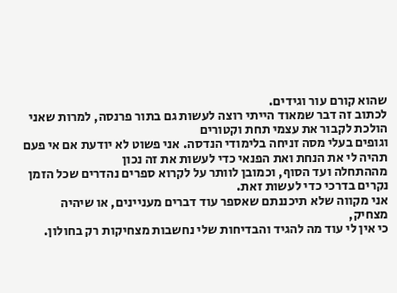שהוא קורם עור וגידים.
לכתוב זה דבר שמאוד הייתי רוצה לעשות גם בתור פרנסה, למרות שאני הולכת לקבור את עצמי תחת וקטורים
וגופים בעלי מסה זניחה בלימודי הנדסה. אני פשוט לא יודעת אם אי פעם תהיה לי את הנחת ואת הפנאי כדי לעשות את זה נכון
מההתחלה ועד הסוף, וכמובן לוותר על לקרוא ספרים נהדרים שכל הזמן נקרים בדרכי כדי לעשות זאת.
אני מקווה שלא תיכננתם שאספר עוד דברים מעניינים, או שיהיה מצחיק,
כי אין לי עוד מה להגיד והבדיחות שלי נחשבות מצחיקות רק בחולון.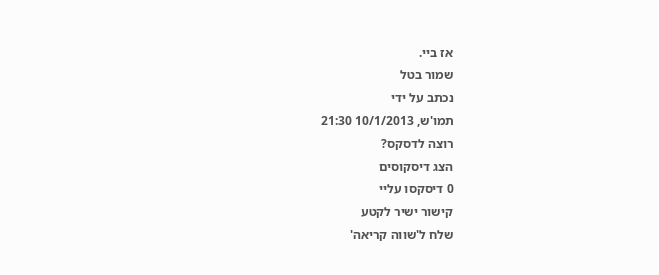אז ביי.
שמור בטל
נכתב על ידי
תמו'ש, 10/1/2013 21:30
רוצה לדסקס?
הצג דיסקוסים
0 דיסקסו עליי
קישור ישיר לקטע
שלח ל'שווה קריאה'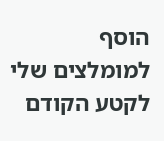הוסף למומלצים שלי
לקטע הקודם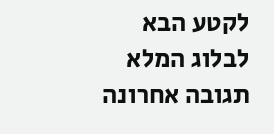לקטע הבא
לבלוג המלא
תגובה אחרונה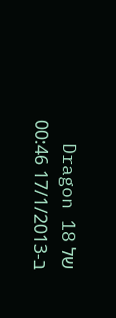של Dragon 18 ב-17/1/2013 00:46